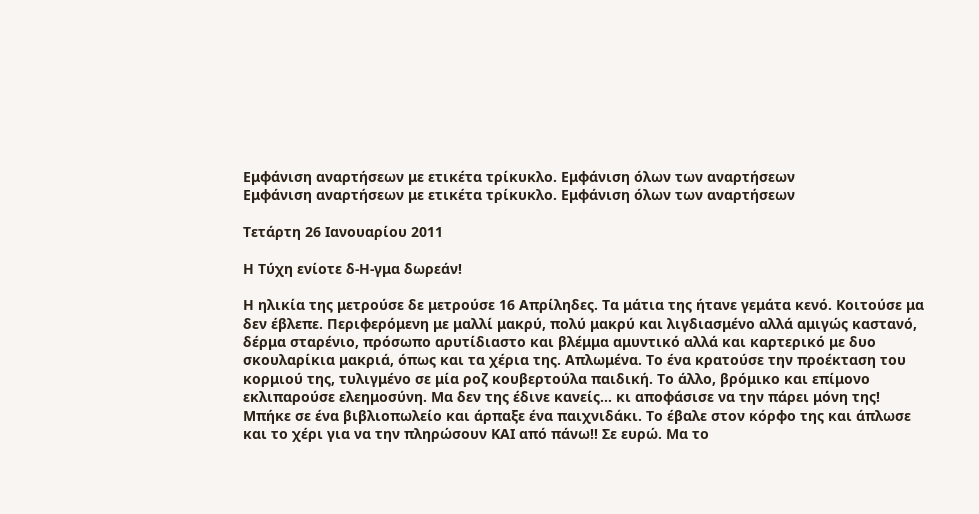Εμφάνιση αναρτήσεων με ετικέτα τρίκυκλο. Εμφάνιση όλων των αναρτήσεων
Εμφάνιση αναρτήσεων με ετικέτα τρίκυκλο. Εμφάνιση όλων των αναρτήσεων

Τετάρτη 26 Ιανουαρίου 2011

Η Τύχη ενίοτε δ-Η-γμα δωρεάν!

Η ηλικία της μετρούσε δε μετρούσε 16 Απρίληδες. Τα μάτια της ήτανε γεμάτα κενό. Κοιτούσε μα δεν έβλεπε. Περιφερόμενη με μαλλί μακρύ, πολύ μακρύ και λιγδιασμένο αλλά αμιγώς καστανό, δέρμα σταρένιο, πρόσωπο αρυτίδιαστο και βλέμμα αμυντικό αλλά και καρτερικό με δυο σκουλαρίκια μακριά, όπως και τα χέρια της. Απλωμένα. Το ένα κρατούσε την προέκταση του κορμιού της, τυλιγμένο σε μία ροζ κουβερτούλα παιδική. Το άλλο, βρόμικο και επίμονο εκλιπαρούσε ελεημοσύνη. Μα δεν της έδινε κανείς… κι αποφάσισε να την πάρει μόνη της! Μπήκε σε ένα βιβλιοπωλείο και άρπαξε ένα παιχνιδάκι. Το έβαλε στον κόρφο της και άπλωσε και το χέρι για να την πληρώσουν ΚΑΙ από πάνω!! Σε ευρώ. Μα το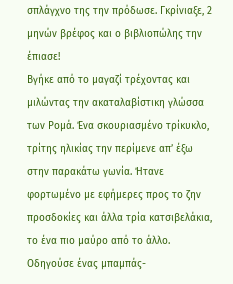σπλάγχνο της την πρόδωσε. Γκρίνιαξε, 2 μηνών βρέφος και ο βιβλιοπώλης την έπιασε!
Βγήκε από το μαγαζί τρέχοντας και μιλώντας την ακαταλαβίστικη γλώσσα των Ρομά. Ένα σκουριασμένο τρίκυκλο, τρίτης ηλικίας την περίμενε απ’ έξω στην παρακάτω γωνία. Ήτανε φορτωμένο με εφήμερες προς το ζην προσδοκίες και άλλα τρία κατσιβελάκια, το ένα πιο μαύρο από το άλλο. Οδηγούσε ένας μπαμπάς-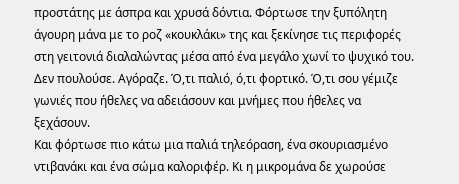προστάτης με άσπρα και χρυσά δόντια. Φόρτωσε την ξυπόλητη  άγουρη μάνα με το ροζ «κουκλάκι» της και ξεκίνησε τις περιφορές στη γειτονιά διαλαλώντας μέσα από ένα μεγάλο χωνί το ψυχικό του. Δεν πουλούσε. Αγόραζε. Ό,τι παλιό, ό,τι φορτικό. Ό,τι σου γέμιζε γωνιές που ήθελες να αδειάσουν και μνήμες που ήθελες να ξεχάσουν.
Και φόρτωσε πιο κάτω μια παλιά τηλεόραση, ένα σκουριασμένο ντιβανάκι και ένα σώμα καλοριφέρ. Κι η μικρομάνα δε χωρούσε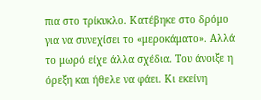πια στο τρίκυκλο. Κατέβηκε στο δρόμο για να συνεχίσει το «μεροκάματο». Αλλά το μωρό είχε άλλα σχέδια. Του άνοιξε η όρεξη και ήθελε να φάει. Κι εκείνη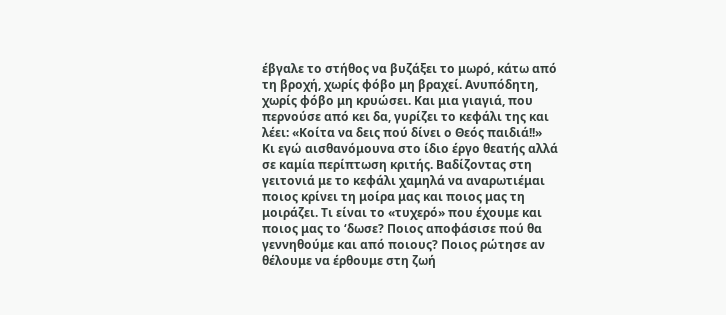έβγαλε το στήθος να βυζάξει το μωρό, κάτω από τη βροχή, χωρίς φόβο μη βραχεί. Ανυπόδητη, χωρίς φόβο μη κρυώσει. Και μια γιαγιά, που περνούσε από κει δα, γυρίζει το κεφάλι της και λέει: «Κοίτα να δεις πού δίνει ο Θεός παιδιά!!»
Κι εγώ αισθανόμουνα στο ίδιο έργο θεατής αλλά σε καμία περίπτωση κριτής. Βαδίζοντας στη γειτονιά με το κεφάλι χαμηλά να αναρωτιέμαι ποιος κρίνει τη μοίρα μας και ποιος μας τη μοιράζει. Τι είναι το «τυχερό» που έχουμε και ποιος μας το ‘δωσε? Ποιος αποφάσισε πού θα  γεννηθούμε και από ποιους? Ποιος ρώτησε αν θέλουμε να έρθουμε στη ζωή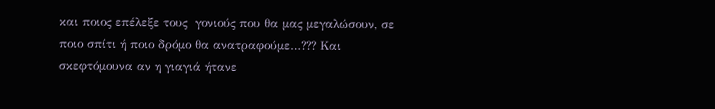και ποιος επέλεξε τους  γονιούς που θα μας μεγαλώσουν, σε ποιο σπίτι ή ποιο δρόμο θα ανατραφούμε…??? Και σκεφτόμουνα αν η γιαγιά ήτανε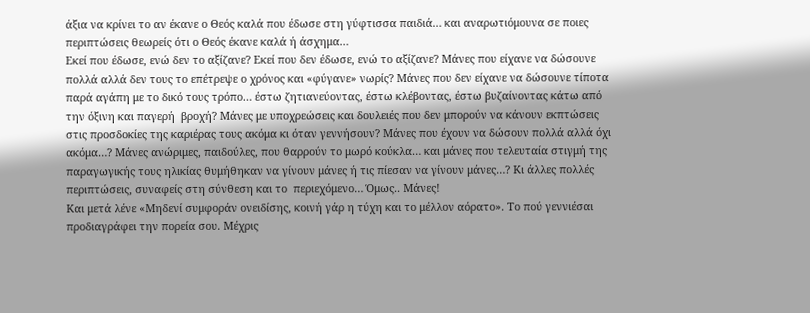άξια να κρίνει το αν έκανε ο Θεός καλά που έδωσε στη γύφτισσα παιδιά… και αναρωτιόμουνα σε ποιες περιπτώσεις θεωρείς ότι ο Θεός έκανε καλά ή άσχημα…
Εκεί που έδωσε, ενώ δεν το αξίζανε? Εκεί που δεν έδωσε, ενώ το αξίζανε? Μάνες που είχανε να δώσουνε πολλά αλλά δεν τους το επέτρεψε ο χρόνος και «φύγανε» νωρίς? Μάνες που δεν είχανε να δώσουνε τίποτα παρά αγάπη με το δικό τους τρόπο… έστω ζητιανεύοντας, έστω κλέβοντας, έστω βυζαίνοντας κάτω από την όξινη και παγερή  βροχή? Μάνες με υποχρεώσεις και δουλειές που δεν μπορούν να κάνουν εκπτώσεις στις προσδοκίες της καριέρας τους ακόμα κι όταν γεννήσουν? Μάνες που έχουν να δώσουν πολλά αλλά όχι ακόμα…? Μάνες ανώριμες, παιδούλες, που θαρρούν το μωρό κούκλα… και μάνες που τελευταία στιγμή της παραγωγικής τους ηλικίας θυμήθηκαν να γίνουν μάνες ή τις πίεσαν να γίνουν μάνες…? Κι άλλες πολλές περιπτώσεις, συναφείς στη σύνθεση και το  περιεχόμενο… Όμως.. Μάνες!
Και μετά λένε «Μηδενί συμφοράν ονειδίσης, κοινή γάρ η τύχη και το μέλλον αόρατο». Το πού γεννιέσαι προδιαγράφει την πορεία σου. Μέχρις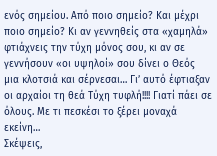ενός σημείου. Από ποιο σημείο? Και μέχρι ποιο σημείο? Κι αν γεννηθείς στα «χαμηλά» φτιάχνεις την τύχη μόνος σου, κι αν σε γεννήσουν «οι υψηλοί» σου δίνει ο Θεός μια κλοτσιά και σέρνεσαι… Γι’ αυτό έφτιαξαν οι αρχαίοι τη θεά Τύχη τυφλή!!!! Γιατί πάει σε όλους. Με τι πεσκέσι το ξέρει μοναχά εκείνη…
Σκέψεις,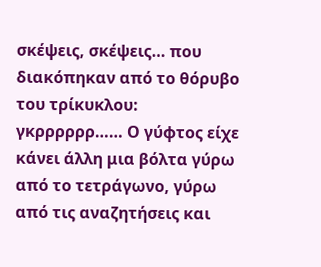σκέψεις, σκέψεις… που διακόπηκαν από το θόρυβο του τρίκυκλου: γκρρρρρρ…… Ο γύφτος είχε κάνει άλλη μια βόλτα γύρω από το τετράγωνο, γύρω από τις αναζητήσεις και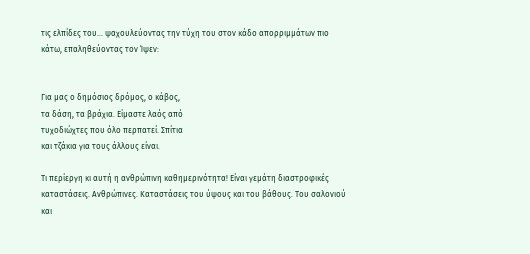τις ελπίδες του… ψαχουλεύοντας την τύχη του στον κάδο απορριμμάτων πιο κάτω, επαληθεύοντας τον Ίψεν:


Για μας ο δημόσιος δρόμος, ο κάβος,
τα δάση, τα βράχια. Είμαστε λαός από
τυχοδιώχτες που όλο περπατεί. Σπίτια
και τζάκια για τους άλλους είναι.

Τι περίεργη κι αυτή η ανθρώπινη καθημερινότητα! Είναι γεμάτη διαστροφικές καταστάσεις. Ανθρώπινες. Καταστάσεις του ύψους και του βάθους. Του σαλονιού και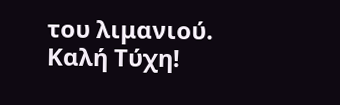του λιμανιού.
Καλή Τύχη!